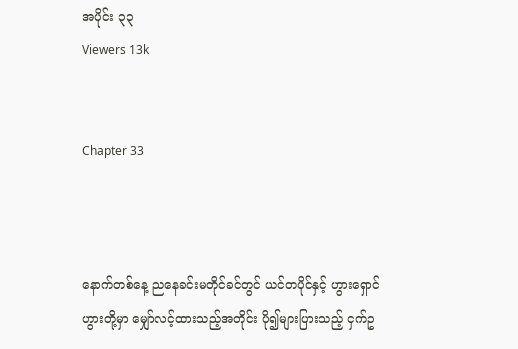အပိုင်း ၃၃
Viewers 13k


Chapter 33



နောက်တစ်နေ့ ညနေခင်းမတိုင်ခင်တွင် ယင်တပိုင်နှင့် ဟွားရှောင်ဟွားတို့မှာ မျှော်လင့်ထားသည့်အတိုင်း ပို၍များပြားသည့် ငှက်ဥ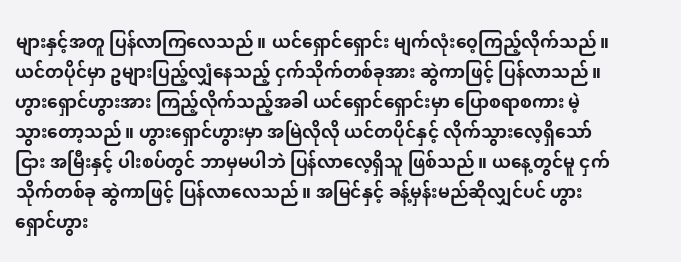များနှင့်အတူ ပြန်လာကြလေသည်။ ယင်ရှောင်ရှောင်း မျက်လုံးဝေ့ကြည့်လိုက်သည်။ ယင်တပိုင်မှာ ဥများပြည့်လျှံနေသည့် ငှက်သိုက်တစ်ခုအား ဆွဲကာဖြင့် ပြန်လာသည်။ ဟွားရှောင်ဟွားအား ကြည့်လိုက်သည့်အခါ ယင်ရှောင်ရှောင်းမှာ ပြောစရာစကား မဲ့သွားတော့သည်။ ဟွားရှောင်ဟွားမှာ အမြဲလိုလို ယင်တပိုင်နှင့် လိုက်သွားလေ့ရှိသော်ငြား အမြီးနှင့် ပါးစပ်တွင် ဘာမှမပါဘဲ ပြန်လာလေ့ရှိသူ ဖြစ်သည်။ ယနေ့တွင်မူ ငှက်သိုက်တစ်ခု ဆွဲကာဖြင့် ပြန်လာလေသည်။ အမြင်နှင့် ခန့်မှန်းမည်ဆိုလျှင်ပင် ဟွားရှောင်ဟွား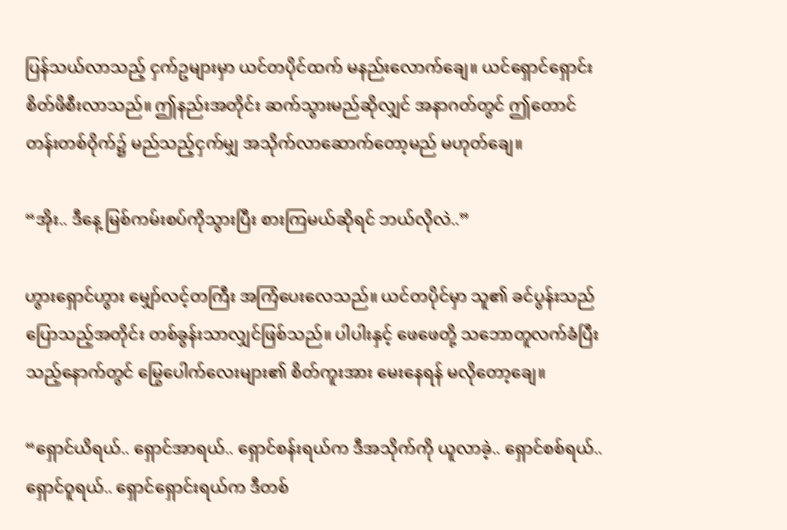ပြန်သယ်လာသည့် ငှက်ဥများမှာ ယင်တပိုင်ထက် မနည်းလောက်ချေ။ ယင်ရှောင်ရှောင်း စိတ်ဖိစီးလာသည်။ ဤနည်းအတိုင်း ဆက်သွားမည်ဆိုလျှင် အနာဂတ်တွင် ဤတောင်တန်းတစ်ဝိုက်၌ မည်သည့်ငှက်မျှ အသိုက်လာဆောက်တော့မည် မဟုတ်ချေ။

“အိုး.. ဒီနေ့ မြစ်ကမ်းစပ်ကိုသွားပြီး စားကြမယ်ဆိုရင် ဘယ်လိုလဲ..”

ဟွားရှောင်ဟွား မျှော်လင့်တကြီး အကြံပေးလေသည်။ ယင်တပိုင်မှာ သူ၏ ခင်ပွန်းသည် ပြောသည့်အတိုင်း တစ်ခွန်းသာလျှင်ဖြစ်သည်။ ပါပါးနှင့် ဖေဖေတို့ သဘောတူလက်ခံပြီးသည့်နောက်တွင် မြွေပေါက်လေးများ၏ စိတ်ကူးအား မေးနေရန် မလိုတော့ချေ။

“ရှောင်ယိရယ်.. ရှောင်အာရယ်.. ရှောင်စန်းရယ်က ဒီအသိုက်ကို ယူလာခဲ့.. ရှောင်စစ်ရယ်.. ရှောင်ဝူရယ်.. ရှောင်ရှောင်းရယ်က ဒီတစ်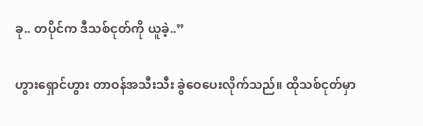ခု.. တပိုင်က ဒီသစ်ငုတ်ကို ယူခဲ့..”

ဟွားရှောင်ဟွား တာဝန်အသီးသီး ခွဲဝေပေးလိုက်သည်။ ထိုသစ်ငုတ်မှာ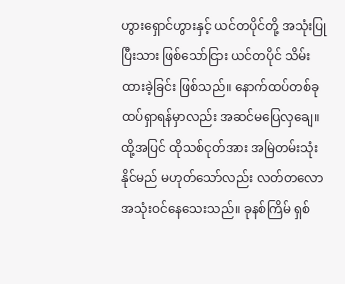ဟွားရှောင်ဟွားနှင့် ယင်တပိုင်တို့ အသုံးပြုပြီးသား ဖြစ်သော်ငြား ယင်တပိုင် သိမ်းထားခဲ့ခြင်း ဖြစ်သည်။ နောက်ထပ်တစ်ခု ထပ်ရှာရန်မှာလည်း အဆင်မပြေလှချေ။ ထို့အပြင် ထိုသစ်ငုတ်အား အမြဲတမ်းသုံးနိုင်မည် မဟုတ်သော်လည်း လတ်တလော အသုံးဝင်နေသေးသည်။ ခုနစ်ကြိမ် ရှစ်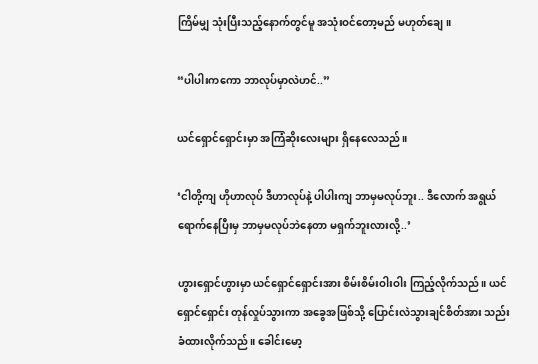ကြိမ်မျှ သုံးပြီးသည့်နောက်တွင်မူ အသုံးဝင်တော့မည် မဟုတ်ချေ။

“ပါပါးကကော ဘာလုပ်မှာလဲဟင်..”

ယင်ရှောင်ရှောင်းမှာ အကြံဆိုးလေးများ ရှိနေလေသည်။

‘ငါတို့ကျ ဟိုဟာလုပ် ဒီဟာလုပ်နဲ့ ပါပါးကျ ဘာမှမလုပ်ဘူး.. ဒီလောက် အရွယ်ရောက်နေပြီးမှ ဘာမှမလုပ်ဘဲနေတာ မရှက်ဘူးလားလို့..’

ဟွားရှောင်ဟွားမှာ ယင်ရှောင်ရှောင်းအား စိမ်းစိမ်းဝါးဝါး ကြည့်လိုက်သည်။ ယင်ရှောင်ရှောင်း တုန်လှုပ်သွားကာ အခွေအဖြစ်သို့ ပြောင်းလဲသွားချင်စိတ်အား သည်းခံထားလိုက်သည်။ ခေါင်းမော့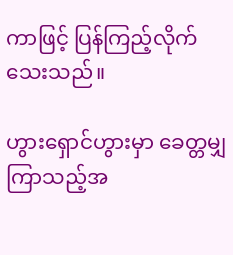ကာဖြင့် ပြန်ကြည့်လိုက်သေးသည်။

ဟွားရှောင်ဟွားမှာ ခေတ္တမျှကြာသည့်အ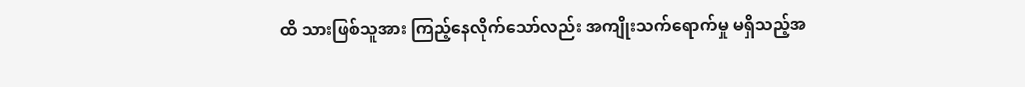ထိ သားဖြစ်သူအား ကြည့်နေလိုက်သော်လည်း အကျိုးသက်ရောက်မှု မရှိသည့်အ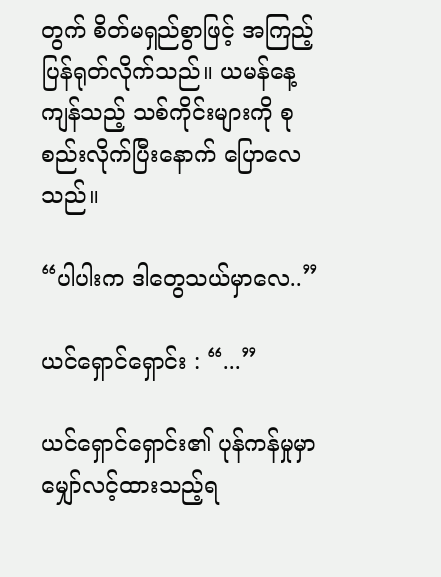တွက် စိတ်မရှည်စွာဖြင့် အကြည့်ပြန်ရုတ်လိုက်သည်။ ယမန်နေ့ကျန်သည့် သစ်ကိုင်းများကို စုစည်းလိုက်ပြီးနောက် ပြောလေသည်။

“ပါပါးက ဒါတွေသယ်မှာလေ..”

ယင်ရှောင်ရှောင်း : “...”

ယင်ရှောင်ရှောင်း၏ ပုန်ကန်မှုမှာ မျှော်လင့်ထားသည့်ရ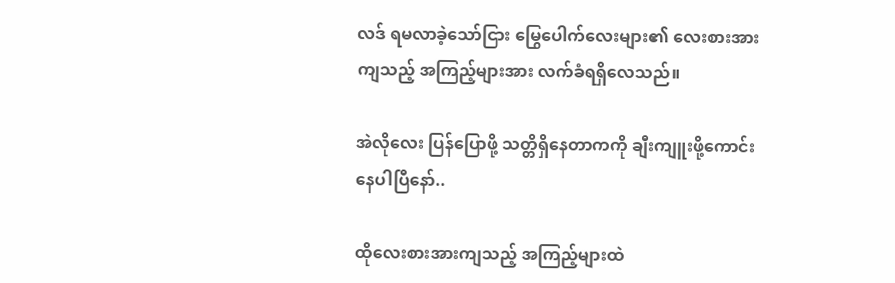လဒ် ရမလာခဲ့သော်ငြား မြွေပေါက်လေးများ၏ လေးစားအားကျသည့် အကြည့်များအား လက်ခံရရှိလေသည်။

အဲလိုလေး ပြန်ပြောဖို့ သတ္တိရှိနေတာကကို ချီးကျူးဖို့ကောင်းနေပါပြီနော်..

ထိုလေးစားအားကျသည့် အကြည့်များထဲ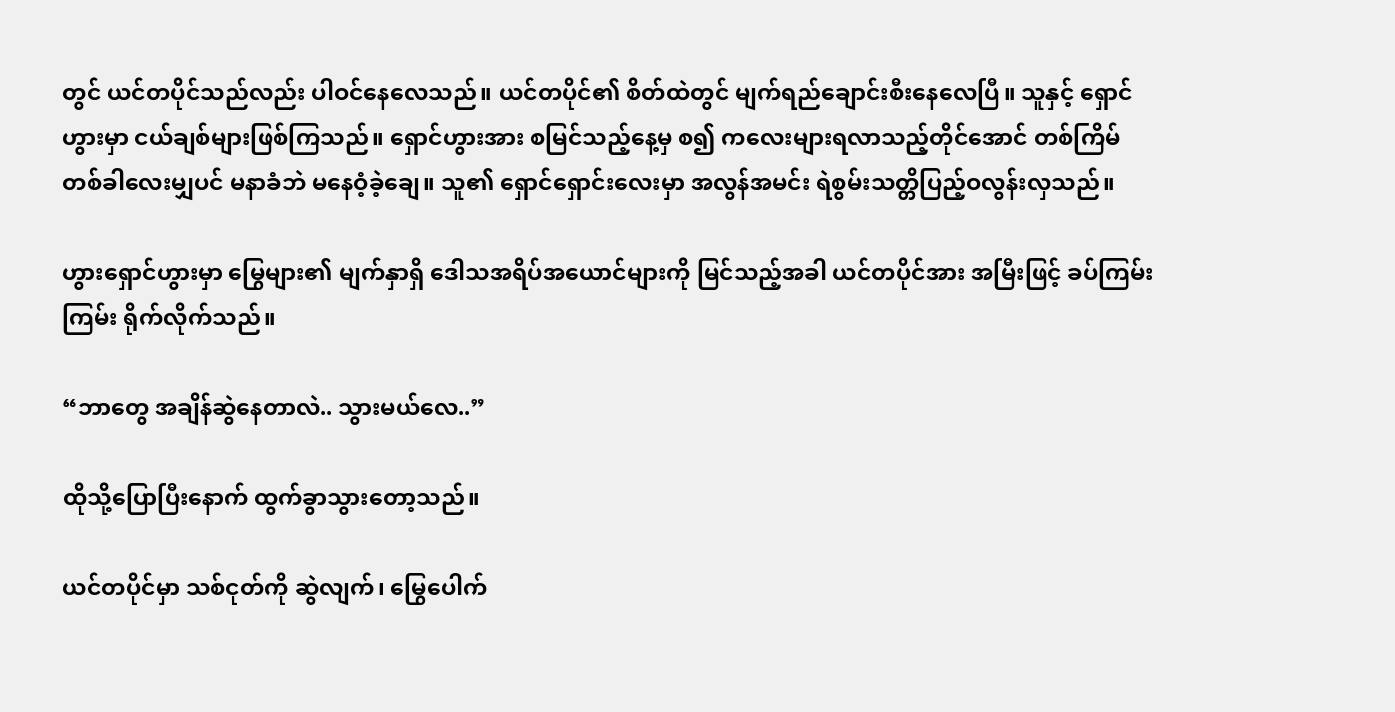တွင် ယင်တပိုင်သည်လည်း ပါဝင်နေလေသည်။ ယင်တပိုင်၏ စိတ်ထဲတွင် မျက်ရည်ချောင်းစီးနေလေပြီ။ သူနှင့် ရှောင်ဟွားမှာ ငယ်ချစ်များဖြစ်ကြသည်။ ရှောင်ဟွားအား စမြင်သည့်နေ့မှ စ၍ ကလေးများရလာသည့်တိုင်အောင် တစ်ကြိမ်တစ်ခါလေးမျှပင် မနာခံဘဲ မနေဝံ့ခဲ့ချေ။ သူ၏ ရှောင်ရှောင်းလေးမှာ အလွန်အမင်း ရဲစွမ်းသတ္တိပြည့်ဝလွန်းလှသည်။

ဟွားရှောင်ဟွားမှာ မြွေများ၏ မျက်နှာရှိ ဒေါသအရိပ်အယောင်များကို မြင်သည့်အခါ ယင်တပိုင်အား အမြီးဖြင့် ခပ်ကြမ်းကြမ်း ရိုက်လိုက်သည်။

“ဘာတွေ အချိန်ဆွဲနေတာလဲ.. သွားမယ်လေ..”

ထိုသို့ပြောပြီးနောက် ထွက်ခွာသွားတော့သည်။

ယင်တပိုင်မှာ သစ်ငုတ်ကို ဆွဲလျက်၊ မြွေပေါက်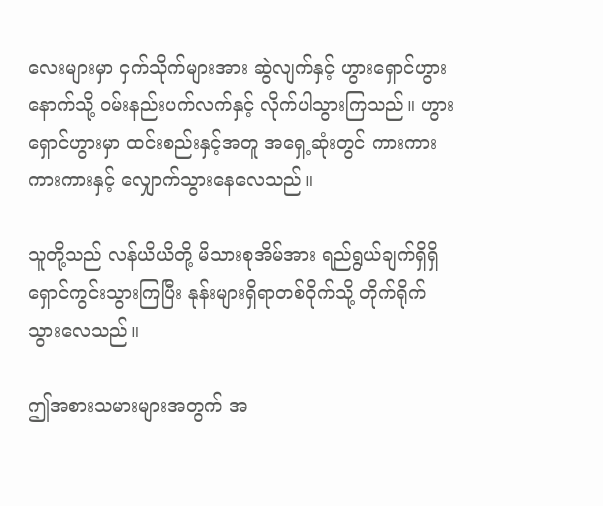လေးများမှာ ငှက်သိုက်များအား ဆွဲလျက်နှင့် ဟွားရှောင်ဟွားနောက်သို့ ဝမ်းနည်းပက်လက်နှင့် လိုက်ပါသွားကြသည်။ ဟွားရှောင်ဟွားမှာ ထင်းစည်းနှင့်အတူ အရှေ့ဆုံးတွင် ကားကားကားကားနှင့် လျှောက်သွားနေလေသည်။

သူတို့သည် လန်ယိယိတို့ မိသားစုအိမ်အား ရည်ရွယ်ချက်ရှိရှိ ရှောင်ကွင်းသွားကြပြီး နုန်းများရှိရာတစ်ဝိုက်သို့ တိုက်ရိုက်သွားလေသည်။

ဤအစားသမားများအတွက် အ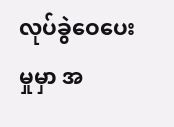လုပ်ခွဲဝေပေးမှုမှာ အ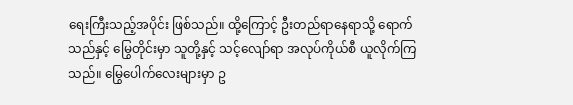ရေးကြီးသည့်အပိုင်း ဖြစ်သည်။ ထို့ကြောင့် ဦးတည်ရာနေရာသို့ ရောက်သည်နှင့် မြွေတိုင်းမှာ သူတို့နှင့် သင့်လျော်ရာ အလုပ်ကိုယ်စီ ယူလိုက်ကြသည်။ မြွေပေါက်လေးများမှာ ဥ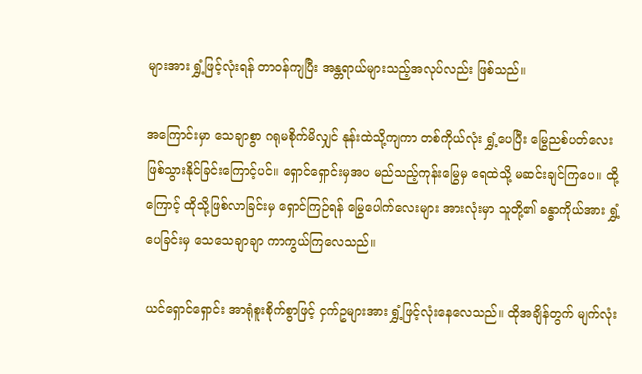များအား ရွှံ့ဖြင့်လုံးရန် တာဝန်ကျပြီး အန္တရာယ်များသည့်အလုပ်လည်း ဖြစ်သည်။

အကြောင်းမှာ သေချာစွာ ဂရုမစိုက်မိလျှင် နုန်းထဲသို့ကျကာ တစ်ကိုယ်လုံး ရွှံ့ပေပြီး မြွေညစ်ပတ်လေး ဖြစ်သွားနိုင်ခြင်းကြောင့်ပင်။ ရှောင်ရှောင်းမှအပ မည်သည့်ကုန်းမြွေမှ ရေထဲသို့ မဆင်းချင်ကြပေ။ ထို့ကြောင့် ထိုသို့ဖြစ်လာခြင်းမှ ရှောင်ကြဉ်ရန် မြွေပေါက်လေးများ အားလုံးမှာ သူတို့၏ ခန္ဓာကိုယ်အား ရွှံ့ပေခြင်းမှ သေသေချာချာ ကာကွယ်ကြလေသည်။

ယင်ရှောင်ရှောင်း အာရုံစူးစိုက်စွာဖြင့် ငှက်ဥများအား ရွှံ့ဖြင့်လုံးနေလေသည်။ ထိုအချိန်တွက် မျက်လုံး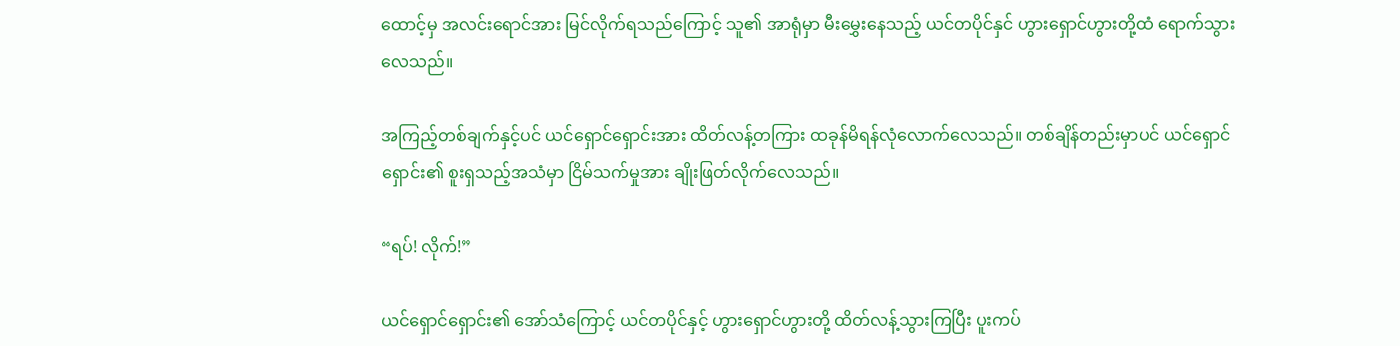ထောင့်မှ အလင်းရောင်အား မြင်လိုက်ရသည်ကြောင့် သူ၏ အာရုံမှာ မီးမွှေးနေသည့် ယင်တပိုင်နှင် ဟွားရှောင်ဟွားတို့ထံ ရောက်သွားလေသည်။

အကြည့်တစ်ချက်နှင့်ပင် ယင်ရှောင်ရှောင်းအား ထိတ်လန့်တကြား ထခုန်မိရန်လုံလောက်လေသည်။ တစ်ချိန်တည်းမှာပင် ယင်ရှောင်ရှောင်း၏ စူးရှသည့်အသံမှာ ငြိမ်သက်မှုအား ချိုးဖြတ်လိုက်လေသည်။

“ရပ်! လိုက်!”

ယင်ရှောင်ရှောင်း၏ အော်သံကြောင့် ယင်တပိုင်နှင့် ဟွားရှောင်ဟွားတို့ ထိတ်လန့်သွားကြပြီး ပူးကပ်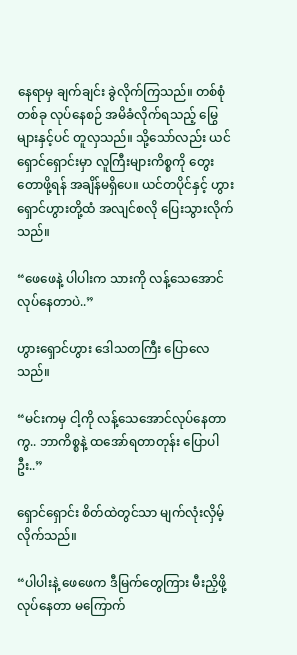နေရာမှ ချက်ချင်း ခွဲလိုက်ကြသည်။ တစ်စုံတစ်ခု လုပ်နေစဉ် အမိခံလိုက်ရသည့် မြွေများနှင့်ပင် တူလှသည်။ သို့သော်လည်း ယင်ရှောင်ရှောင်းမှာ လူကြီးများကိစ္စကို တွေးတောဖို့ရန် အချိန်မရှိပေ။ ယင်တပိုင်နှင့် ဟွားရှောင်ဟွားတို့ထံ အလျင်စလို ပြေးသွားလိုက်သည်။

“ဖေဖေနဲ့ ပါပါးက သားကို လန့်သေအောင် လုပ်နေတာပဲ..”

ဟွားရှောင်ဟွား ဒေါသတကြီး ပြောလေသည်။

“မင်းကမှ ငါ့ကို လန့်သေအောင်လုပ်နေတာကွ.. ဘာကိစ္စနဲ့ ထအော်ရတာတုန်း ပြောပါဦး..”

ရှောင်ရှောင်း စိတ်ထဲတွင်သာ မျက်လုံးလှိမ့်လိုက်သည်။

“ပါပါးနဲ့ ဖေဖေက ဒီမြက်တွေကြား မီးညှိဖို့ လုပ်နေတာ မကြောက်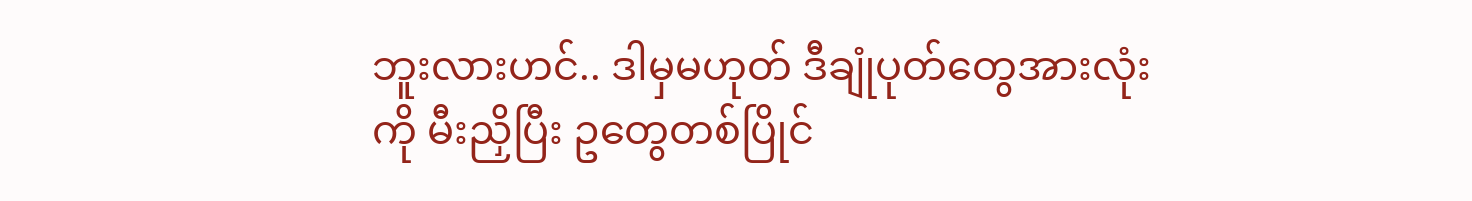ဘူးလားဟင်.. ဒါမှမဟုတ် ဒီချုံပုတ်တွေအားလုံးကို မီးညှိပြီး ဥတွေတစ်ပြိုင်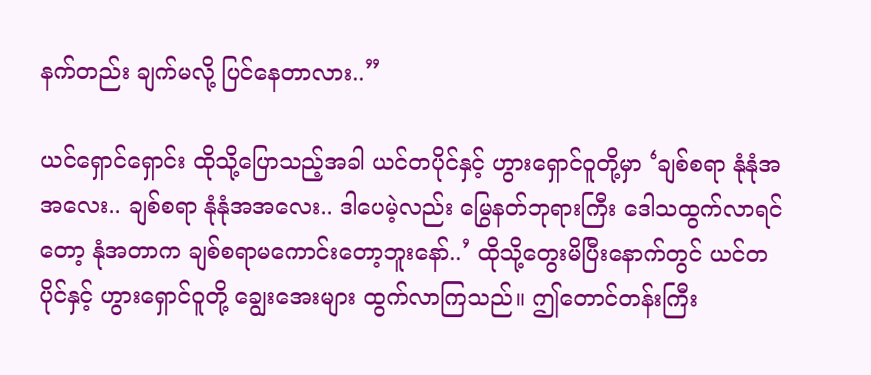နက်တည်း ချက်မလို့ ပြင်နေတာလား..”

ယင်ရှောင်ရှောင်း ထိုသို့ပြောသည့်အခါ ယင်တပိုင်နှင့် ဟွားရှောင်ဝူတို့မှာ ‘ချစ်စရာ နုံနုံအအလေး.. ချစ်စရာ နုံနုံအအလေး.. ဒါပေမဲ့လည်း မြွေနတ်ဘုရားကြီး ဒေါသထွက်လာရင်တော့ နုံအတာက ချစ်စရာမကောင်းတော့ဘူးနော်..’ ထိုသို့တွေးမိပြီးနောက်တွင် ယင်တပိုင်နှင့် ဟွားရှောင်ဝူတို့ ချွေးအေးများ ထွက်လာကြသည်။ ဤတောင်တန်းကြီး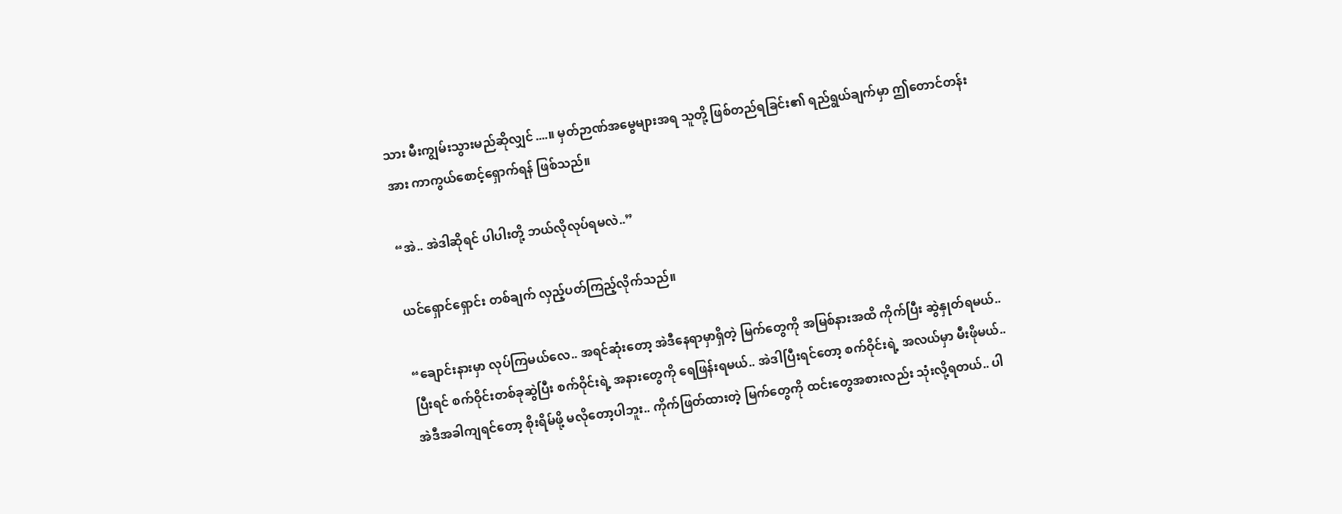သား မီးကျွမ်းသွားမည်ဆိုလျှင်....။ မှတ်ဉာဏ်အမွေများအရ သူတို့ ဖြစ်တည်ရခြင်း၏ ရည်ရွယ်ချက်မှာ ဤတောင်တန်းအား ကာကွယ်စောင့်ရှောက်ရန် ဖြစ်သည်။

“အဲ.. အဲဒါဆိုရင် ပါပါးတို့ ဘယ်လိုလုပ်ရမလဲ..”

ယင်ရှောင်ရှောင်း တစ်ချက် လှည့်ပတ်ကြည့်လိုက်သည်။

“ချောင်းနားမှာ လုပ်ကြမယ်လေ.. အရင်ဆုံးတော့ အဲဒီနေရာမှာရှိတဲ့ မြက်တွေကို အမြစ်နားအထိ ကိုက်ပြီး ဆွဲနှုတ်ရမယ်.. ပြီးရင် စက်ဝိုင်းတစ်ခုဆွဲပြီး စက်ဝိုင်းရဲ့ အနားတွေကို ရေဖြန်းရမယ်.. အဲဒါပြီးရင်တော့ စက်ဝိုင်းရဲ့ အလယ်မှာ မီးဖိုမယ်.. အဲဒီအခါကျရင်တော့ စိုးရိမ်ဖို့ မလိုတော့ပါဘူး.. ကိုက်ဖြတ်ထားတဲ့ မြက်တွေကို ထင်းတွေအစားလည်း သုံးလို့ရတယ်.. ပါ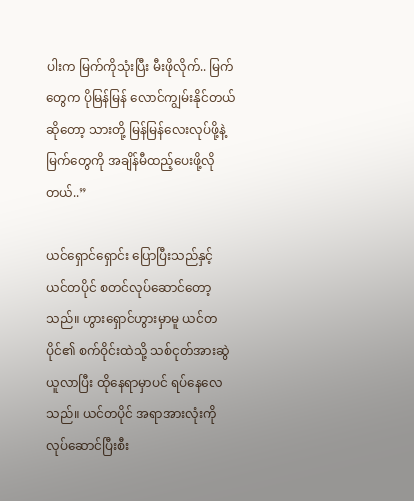ပါးက မြက်ကိုသုံးပြီး မီးဖိုလိုက်.. မြက်တွေက ပိုမြန်မြန် လောင်ကျွမ်းနိုင်တယ်ဆိုတော့ သားတို့ မြန်မြန်လေးလုပ်ဖို့နဲ့ မြက်တွေကို အချိန်မီထည့်ပေးဖို့လိုတယ်..”

ယင်ရှောင်ရှောင်း ပြောပြီးသည်နှင့် ယင်တပိုင် စတင်လုပ်ဆောင်တော့သည်။ ဟွားရှောင်ဟွားမှာမူ ယင်တပိုင်၏ စက်ဝိုင်းထဲသို့ သစ်ငုတ်အားဆွဲယူလာပြီး ထိုနေရာမှာပင် ရပ်နေလေသည်။ ယင်တပိုင် အရာအားလုံးကို လုပ်ဆောင်ပြီးစီး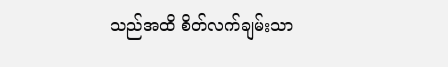သည်အထိ စိတ်လက်ချမ်းသာ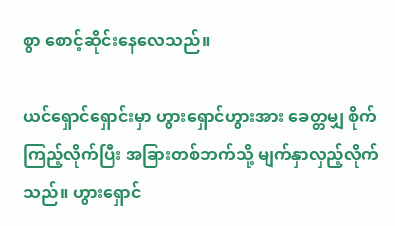စွာ စောင့်ဆိုင်းနေလေသည်။

ယင်ရှောင်ရှောင်းမှာ ဟွားရှောင်ဟွားအား ခေတ္တမျှ စိုက်ကြည့်လိုက်ပြီး အခြားတစ်ဘက်သို့ မျက်နှာလှည့်လိုက်သည်။ ဟွားရှောင်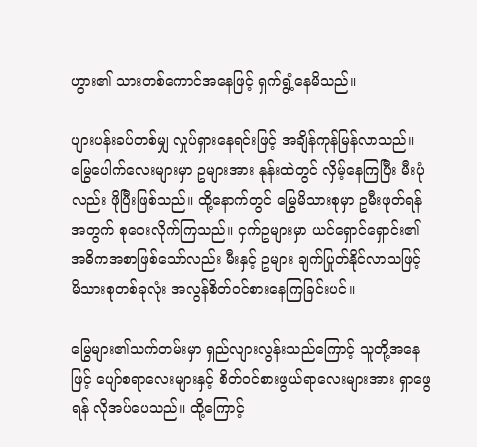ဟွား၏ သားတစ်ကောင်အနေဖြင့် ရှက်ရွံ့နေမိသည်။

ပျားပန်းခပ်တစ်မျှ လှုပ်ရှားနေရင်းဖြင့် အချိန်ကုန်မြန်လာသည်။ မြွေပေါက်လေးများမှာ ဥများအား နုန်းထဲတွင် လှိမ့်နေကြပြီး မီးပုံလည်း ဖိုပြီးဖြစ်သည်။ ထို့နောက်တွင် မြွေမိသားစုမှာ ဥမီးဖုတ်ရန်အတွက် စုဝေးလိုက်ကြသည်။ ငှက်ဥများမှာ ယင်ရှောင်ရှောင်း၏ အဓိကအစာဖြစ်သော်လည်း မီးနှင့် ဥများ ချက်ပြုတ်နိုင်လာသဖြင့် မိသားစုတစ်ခုလုံး အလွန်စိတ်ဝင်စားနေကြခြင်းပင်။

မြွေများ၏သက်တမ်းမှာ ရှည်လျားလွန်းသည်ကြောင့် သူတို့အနေဖြင့် ပျော်စရာလေးများနှင့် စိတ်ဝင်စားဖွယ်ရာလေးများအား ရှာဖွေရန် လိုအပ်ပေသည်။ ထို့ကြောင့်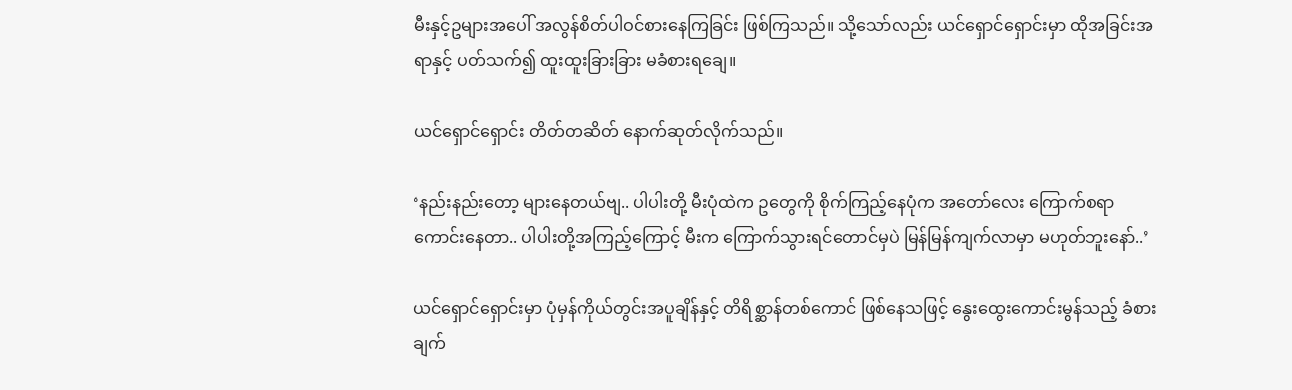မီးနှင့်ဥများအပေါ် အလွန်စိတ်ပါဝင်စားနေကြခြင်း ဖြစ်ကြသည်။ သို့သော်လည်း ယင်ရှောင်ရှောင်းမှာ ထိုအခြင်းအရာနှင့် ပတ်သက်၍ ထူးထူးခြားခြား မခံစားရချေ။

ယင်ရှောင်ရှောင်း တိတ်တဆိတ် နောက်ဆုတ်လိုက်သည်။

‘နည်းနည်းတော့ များနေတယ်ဗျ.. ပါပါးတို့ မီးပုံထဲက ဥတွေကို စိုက်ကြည့်နေပုံက အတော်လေး ကြောက်စရာကောင်းနေတာ.. ပါပါးတို့အကြည့်ကြောင့် မီးက ကြောက်သွားရင်တောင်မှပဲ မြန်မြန်ကျက်လာမှာ မဟုတ်ဘူးနော်..’

ယင်ရှောင်ရှောင်းမှာ ပုံမှန်ကိုယ်တွင်းအပူချိန်နှင့် တိရိစ္ဆာန်တစ်ကောင် ဖြစ်နေသဖြင့် နွေးထွေးကောင်းမွန်သည့် ခံစားချက်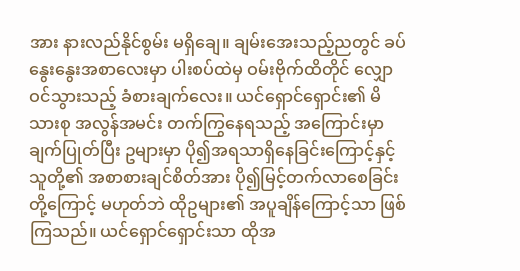အား နားလည်နိုင်စွမ်း မရှိချေ။ ချမ်းအေးသည့်ညတွင် ခပ်နွေးနွေးအစာလေးမှာ ပါးစပ်ထဲမှ ဝမ်းဗိုက်ထိတိုင် လျှောဝင်သွားသည့် ခံစားချက်လေး။ ယင်ရှောင်ရှောင်း၏ မိသားစု အလွန်အမင်း တက်ကြွနေရသည့် အကြောင်းမှာ ချက်ပြုတ်ပြီး ဥများမှာ ပို၍အရသာရှိနေခြင်းကြောင့်နှင့် သူတို့၏ အစာစားချင်စိတ်အား ပို၍မြင့်တက်လာစေခြင်းတို့ကြောင့် မဟုတ်ဘဲ ထိုဥများ၏ အပူချိန်ကြောင့်သာ ဖြစ်ကြသည်။ ယင်ရှောင်ရှောင်းသာ ထိုအ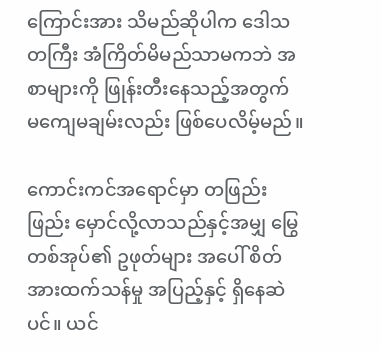ကြောင်းအား သိမည်ဆိုပါက ဒေါသတကြီး အံကြိတ်မိမည်သာမကဘဲ အစာများကို ဖြုန်းတီးနေသည့်အတွက် မကျေမချမ်းလည်း ဖြစ်ပေလိမ့်မည်။

ကောင်းကင်အရောင်မှာ တဖြည်းဖြည်း မှောင်လို့လာသည်နှင့်အမျှ မြွေတစ်အုပ်၏ ဥဖုတ်များ အပေါ် စိတ်အားထက်သန်မှု အပြည့်နှင့် ရှိနေဆဲပင်။ ယင်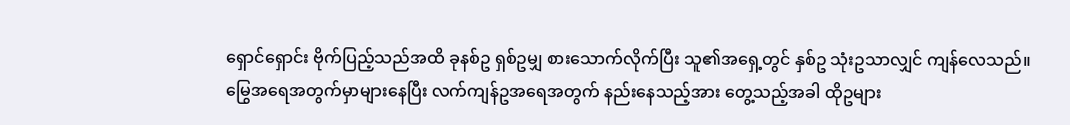ရှောင်ရှောင်း ဗိုက်ပြည့်သည်အထိ ခုနစ်ဥ ရှစ်ဥမျှ စားသောက်လိုက်ပြီး သူ၏အရှေ့တွင် နှစ်ဥ သုံးဥသာလျှင် ကျန်လေသည်။ မြွေအရေအတွက်မှာများနေပြီး လက်ကျန်ဥအရေအတွက် နည်းနေသည့်အား တွေ့သည့်အခါ ထိုဥများ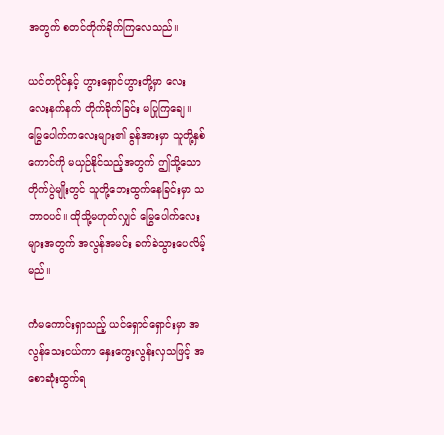အတွက် စတင်တိုက်ခိုက်ကြလေသည်။

ယင်တပိုင်နှင့် ဟွားရှောင်ဟွားတို့မှာ လေးလေးနက်နက် တိုက်ခိုက်ခြင်း မပြုကြချေ။ မြွေပေါက်ကလေးများ၏ ခွန်အားမှာ သူတို့နှစ်ကောင်ကို မယှဉ်နိုင်သည့်အတွက် ဤသို့သော တိုက်ပွဲမျိုးတွင် သူတို့ဘေးထွက်နေခြင်းမှာ သဘာဝပင်။ ထိုသို့မဟုတ်လျှင် မြွေပေါက်လေးများအတွက် အလွန်အမင်း ခက်ခဲသွားပေလိမ့်မည်။

ကံမကောင်းရှာသည့် ယင်ရှောင်ရှောင်းမှာ အလွန်သေးငယ်ကာ ‌နှေးကွေးလွန်းလှသဖြင့် အစောဆုံးထွက်ရ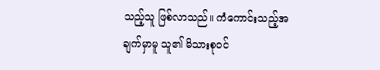သည့်သူ ဖြစ်လာသည်။ ကံကောင်းသည့်အချက်မှာမူ သူ၏ မိသားစုဝင်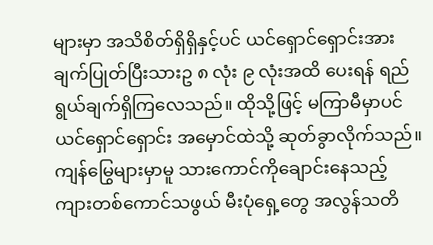များမှာ အသိစိတ်ရှိရှိနှင့်ပင် ယင်ရှောင်ရှောင်းအား ချက်ပြုတ်ပြီးသားဥ ၈ လုံး ၉ လုံးအထိ ပေးရန် ရည်ရွယ်ချက်ရှိကြလေသည်။ ထိုသို့ဖြင့် မကြာမီမှာပင် ယင်ရှောင်ရှောင်း အမှောင်ထဲသို့ ဆုတ်ခွာလိုက်သည်။ ကျန်မြွေများမှာမူ သားကောင်ကိုချောင်းနေသည့် ကျားတစ်ကောင်သဖွယ် မီးပုံရှေ့တွေ အလွန်သတိ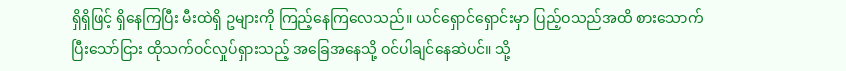ရှိရှိဖြင့် ရှိနေကြပြီး မီးထဲရှိ ဥများကို ကြည့်နေကြလေသည်။ ယင်ရှောင်ရှောင်းမှာ ပြည့်ဝသည်အထိ စားသောက်ပြီးသော်ငြား ထိုသက်ဝင်လှုပ်ရှားသည့် အခြေအနေသို့ ဝင်ပါချင်နေဆဲပင်။ သို့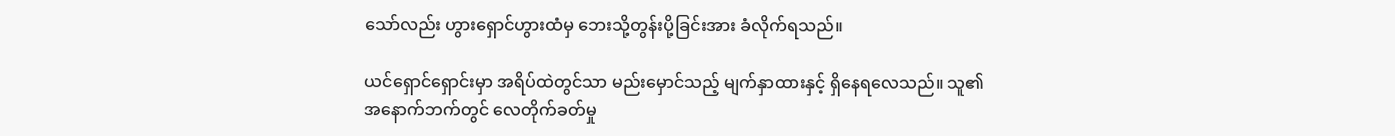သော်လည်း ဟွားရှောင်ဟွားထံမှ ဘေးသို့တွန်းပို့ခြင်းအား ခံလိုက်ရသည်။

ယင်ရှောင်ရှောင်းမှာ အရိပ်ထဲတွင်သာ မည်းမှောင်သည့် မျက်နှာထားနှင့် ရှိနေရလေသည်။ သူ၏အနောက်ဘက်တွင် လေတိုက်ခတ်မှု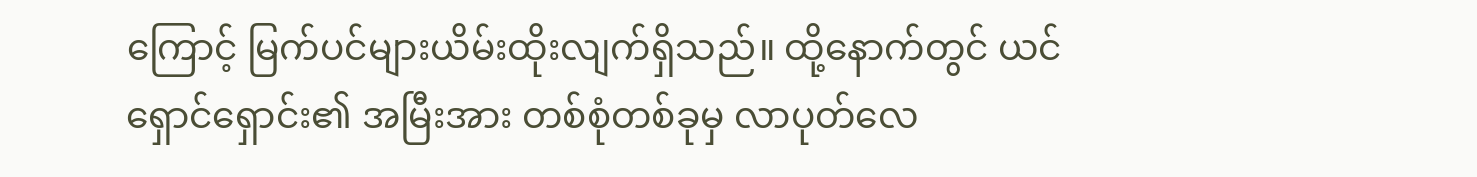ကြောင့် မြက်ပင်များယိမ်းထိုးလျက်ရှိသည်။ ထို့နောက်တွင် ယင်ရှောင်ရှောင်း၏ အမြီးအား တစ်စုံတစ်ခုမှ လာပုတ်လေ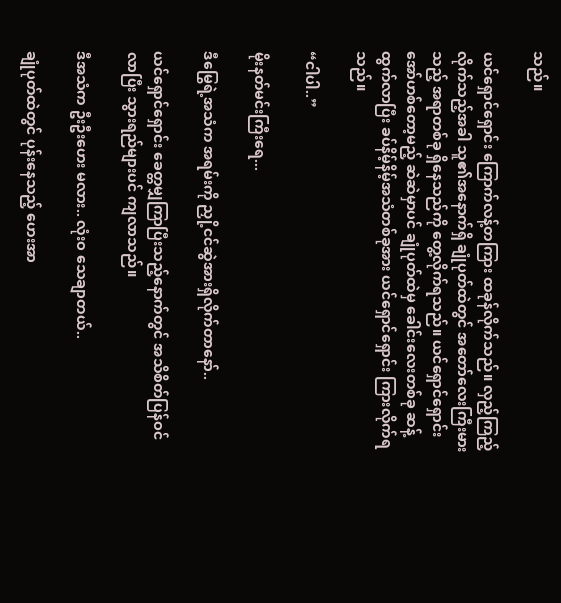သည်။

ယင်ရှောင်ရှောင်း ကြောက်လန့်တကြား ထခုန်လိုက်သည်။ လှည့်ကြည့်လိုက်သည့်အခါ သူ၏အနောက်ရှိ ချုံပုတ်ထဲတွင် အတော်လေးကြီးမားသည့် အရာတစ်ခု ရှိနေသည်ကို တွေ့လိုက်ရသည်။ ယင်ရှောင်ရှောင်း အော်ဟစ်တော့မည့် ဆဲဆဲမှာပင် ချုံပုတ်ထဲမှ ခေါင်းလေးတစ်ခု ဆန့်ထွက်လာပြီး ခပ်နိမ့်နိမ့်အသံတစ်ခုအား ယင်ရှောင်ရှောင်း ကြားလိုက်ရသည်။

“ငါပါ..”

မိုးနတ်မင်းကြီးရေ...

ဒီမြွေရဲ့အသံက အရမ်းကို ညှို့ငင်ဆွဲအားရှိလိုက်တာနော်..

ယင်ရှောင်ရှောင်း ခေတ္တမျှကြာပြီးသည့်နောက်တွင် အသိစိတ်ပြန်ဝင်လာပြီး သွားရည်များပင် ကျလာသည်။

ဒီအသံက ဦးဦးဟေး မလား.. လုံးဝ သေချာတယ်..

ချုံပုတ်ထဲတွင် ပုန်းနေသည့် ဟေးအာ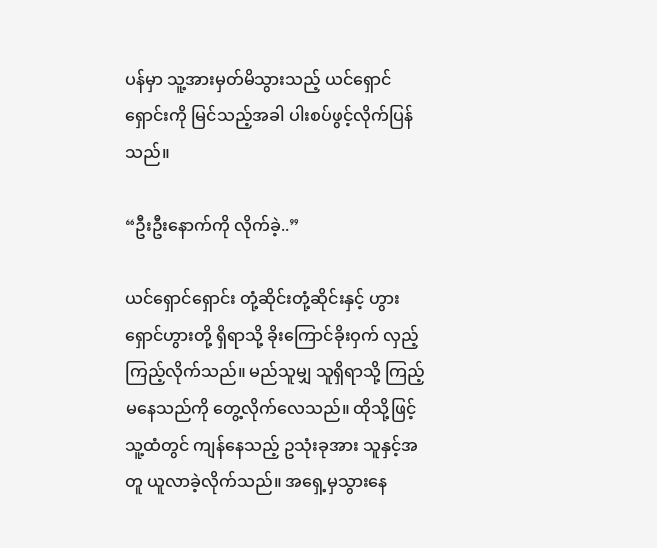ပန်မှာ သူ့အားမှတ်မိသွားသည့် ယင်ရှောင်ရှောင်းကို မြင်သည့်အခါ ပါးစပ်ဖွင့်လိုက်ပြန်သည်။

“ဦးဦးနောက်ကို လိုက်ခဲ့..”

ယင်ရှောင်ရှောင်း တုံ့ဆိုင်းတုံ့ဆိုင်းနှင့် ဟွားရှောင်ဟွားတို့ ရှိရာသို့ ခိုးကြောင်ခိုးဝှက် လှည့်ကြည့်လိုက်သည်။ မည်သူမျှ သူရှိရာသို့ ကြည့်မနေသည်ကို တွေ့လိုက်လေသည်။ ထိုသို့ဖြင့် သူ့ထံတွင် ကျန်နေသည့် ဥသုံးခုအား သူနှင့်အတူ ယူလာခဲ့လိုက်သည်။ အရှေ့မှသွားနေ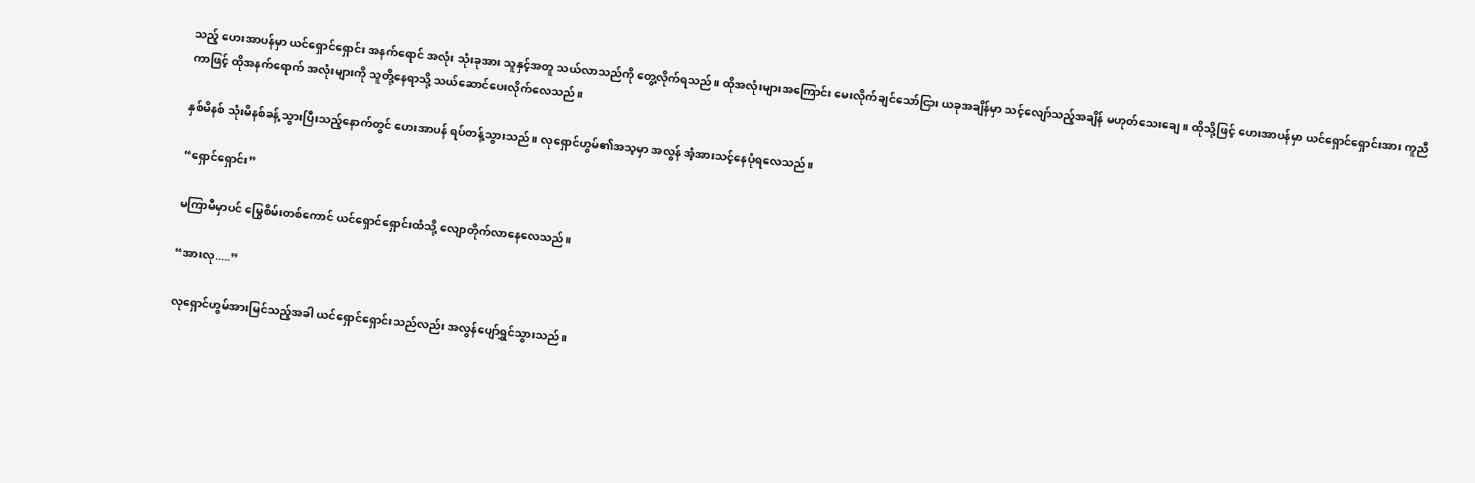သည့် ဟေးအာပန်မှာ ယင်ရှောင်ရှောင်း အနက်ရောင် အလုံး သုံးခုအား သူနှင့်အတူ သယ်လာသည်ကို တွေ့လိုက်ရသည်။ ထိုအလုံးများအကြောင်း မေးလိုက်ချင်သော်ငြား ယခုအချိန်မှာ သင့်လျော်သည့်အချိန် မဟုတ်သေးချေ။ ထိုသို့ဖြင့် ဟေးအာပန်မှာ ယင်ရှောင်ရှောင်းအား ကူညီကာဖြင့် ထိုအနက်ရောက် အလုံးများကို သူတို့နေရာသို့ သယ်ဆောင်ပေးလိုက်လေသည်။

နှစ်မိနစ် သုံးမိနစ်ခန့် သွားပြီးသည့်နောက်တွင် ဟေးအာပန် ရပ်တန့်သွားသည်။ လုရှောင်ဟွမ်၏အသ့မှာ အလွန် အံ့အားသင့်နေပုံရလေသည်။

“ရှောင်ရှောင်း”

မကြာမီမှာပင် မြွေစိမ်းတစ်ကောင် ယင်ရှောင်ရှောင်းထံသို့ လျောတိုက်လာနေလေသည်။

“အားလု.....”

လုရှောင်ဟွမ်အားမြင်သည့်အခါ ယင်ရှောင်ရှောင်းသည်လည်း အလွန်ပျော်ရွှင်သွားသည်။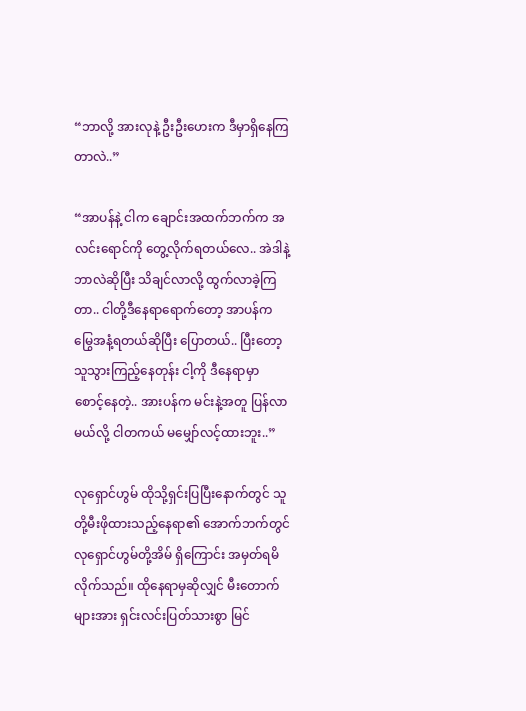“ဘာလို့ အားလုနဲ့ ဦးဦးဟေးက ဒီမှာရှိနေကြတာလဲ..”

“အာပန်နဲ့ ငါက ချောင်းအထက်ဘက်က အလင်းရောင်ကို တွေ့လိုက်ရတယ်လေ.. အဲဒါနဲ့ ဘာလဲဆိုပြီး သိချင်လာလို့ ထွက်လာခဲ့ကြတာ.. ငါတို့ဒီနေရာရောက်တော့ အာပန်က မြွေအနံ့ရတယ်ဆိုပြီး ပြောတယ်.. ပြီးတော့ သူသွားကြည့်နေတုန်း ငါ့ကို ဒီနေရာမှာ စောင့်နေတဲ့.. အားပန်က မင်းနဲ့အတူ ပြန်လာမယ်လို့ ငါတကယ် မမျှော်လင့်ထားဘူး..”

လုရှောင်ဟွမ် ထိုသို့ရှင်းပြပြီးနောက်တွင် သူတို့မီးဖိုထားသည့်နေရာ၏ အောက်ဘက်တွင် လုရှောင်ဟွမ်တို့အိမ် ရှိကြောင်း အမှတ်ရမိလိုက်သည်။ ထိုနေရာမှဆိုလျှင် မီးတောက်များအား ရှင်းလင်းပြတ်သားစွာ မြင်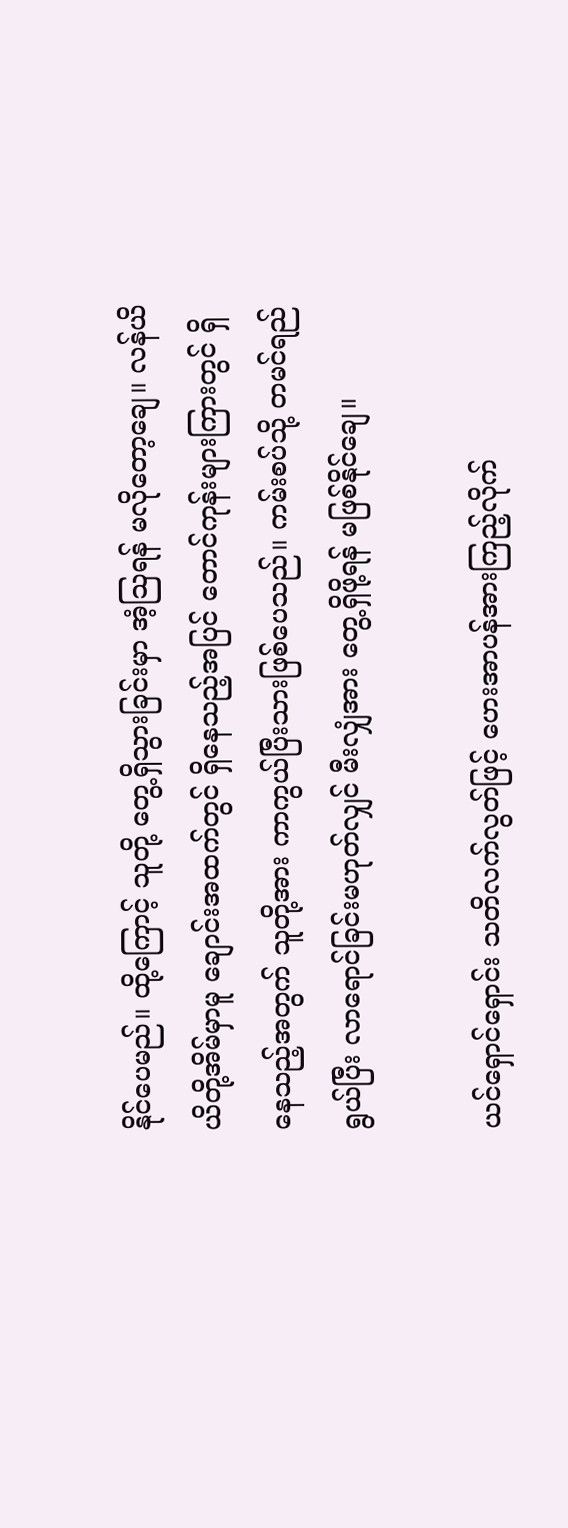နိုင်ပေမည်။ ထို့ကြောင့် သူတို့ တွေ့ရှိသွားခြင်းမှာ အံ့ဩရန် မလိုတော့ချေ။ လန်ယိယိတို့အိမ်မှာမူ ချောင်းအထက်တွင် ရှိနေသည့်အပြင် တောင်ကုန်းများကြားတွင် ရှိနေသည့်အတွက် သူတို့အား ကာကွယ်ပြီးသားဖြစ်ပေသည်။ ကမ်းစပ်သို့ တမင်ရည်ရွယ်ပြီး လာရောင်ခြင်းမဟုတ်လျှင် မီးလျှံအား တွေ့ရှိဖို့ရန် မဖြစ်နိုင်ချေ။

ယင်ရှောင်ရှောင်း သတိလက်လွတ်ဖြင့် ဟေးအာပန်အားကြည့်လိုက်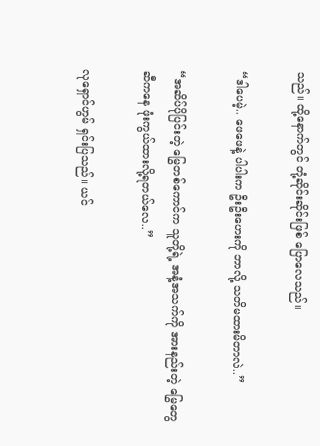သည်။ ထို့နောက်တွင် တုံ့ဆိုင်းဆိုင်းဖြစ် ပြောလေသည်။

“ဒါပေမဲ့.. ဖေဖေနဲ့ ပါပါးက ဦးဦးဟေးကို ဘာလို့ သတိမထားမိတာလဲ..”

“အဆိပ်ပိုပြင်းတဲ့ မြွေတစ်ကောင်က သူတို့ရဲ့ အနံ့အသက်ကို အားနည်းတဲ့ မြွေတွေဆီကနေ ဖုံးကွယ်ထားလို့ရတယ်လေ..”

လုရှောင်ဟွမ် ရှင်းပြသည်။ ယင်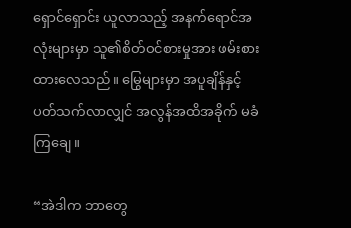ရှောင်ရှောင်း ယူလာသည့် အနက်ရောင်အလုံးများမှာ သူ၏စိတ်ဝင်စားမှုအား ဖမ်းစားထားလေသည်။ မြွေများမှာ အပူချိန်နှင့် ပတ်သက်လာလျှင် အလွန်အထိအခိုက် မခံကြချေ။

“အဲဒါက ဘာတွေ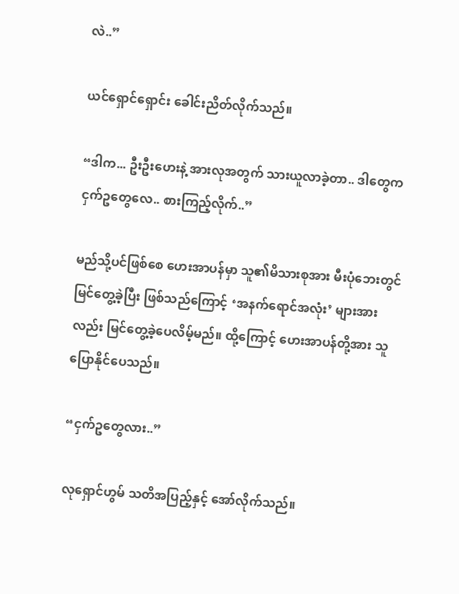လဲ..”

ယင်ရှောင်ရှောင်း ခေါင်းညိတ်လိုက်သည်။

“ဒါက... ဦးဦးဟေးနဲ့ အားလုအတွက် သားယူလာခဲ့တာ.. ဒါတွေက ငှက်ဥတွေလေ.. စားကြည့်လိုက်..”

မည်သို့ပင်ဖြစ်စေ ဟေးအာပန်မှာ သူ၏မိသားစုအား မီးပုံဘေးတွင် မြင်တွေ့ခဲ့ပြီး ဖြစ်သည်ကြောင့် ‘အနက်ရောင်အလုံး’ များအားလည်း မြင်တွေ့ခဲ့ပေလိမ့်မည်။ ထို့ကြောင့် ဟေးအာပန်တို့အား သူပြောနိုင်ပေသည်။

“ငှက်ဥတွေလား..”

လုရှောင်ဟွမ် သတိအပြည့်နှင့် အော်လိုက်သည်။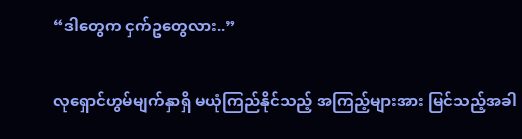“ဒါတွေက ငှက်ဥတွေလား..”

လုရှောင်ဟွမ်မျက်နှာရှိ မယုံကြည်နိုင်သည့် အကြည့်များအား မြင်သည့်အခါ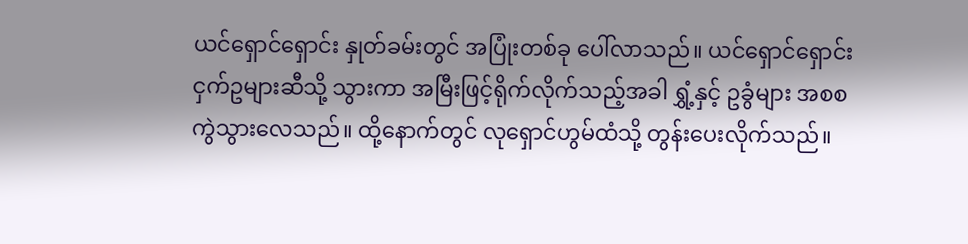ယင်ရှောင်ရှောင်း နှုတ်ခမ်းတွင် အပြုံးတစ်ခု ပေါ်လာသည်။ ယင်ရှောင်ရှောင်း ငှက်ဥများဆီသို့ သွားကာ အမြီးဖြင့်ရိုက်လိုက်သည့်အခါ ရွှံ့နှင့် ဥခွံများ အစစ ကွဲသွားလေသည်။ ထို့နောက်တွင် လုရှောင်ဟွမ်ထံသို့ တွန်းပေးလိုက်သည်။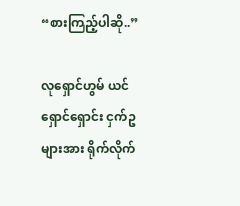“စားကြည့်ပါဆို..”

လုရှောင်ဟွမ် ယင်ရှောင်ရှောင်း ငှက်ဥများအား ရိုက်လိုက်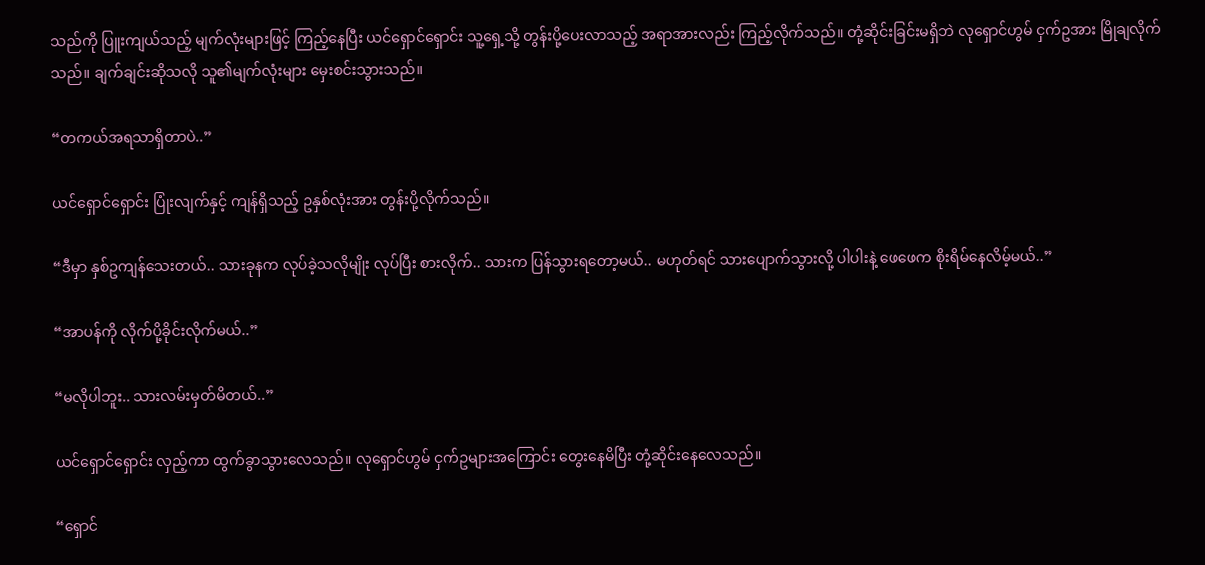သည်ကို ပြူးကျယ်သည့် မျက်လုံးများဖြင့် ကြည့်နေပြီး ယင်ရှောင်ရှောင်း သူ့ရှေ့သို့ တွန်းပို့ပေးလာသည့် အရာအားလည်း ကြည့်လိုက်သည်။ တုံ့ဆိုင်းခြင်းမရှိဘဲ လုရှောင်ဟွမ် ငှက်ဥအား မြိုချလိုက်သည်။ ချက်ချင်းဆိုသလို သူ၏မျက်လုံးများ မှေးစင်းသွားသည်။

“တကယ်အရသာရှိတာပဲ..”

ယင်ရှောင်ရှောင်း ပြုံးလျက်နှင့် ကျန်ရှိသည့် ဥနှစ်လုံးအား တွန်းပို့လိုက်သည်။

“ဒီမှာ နှစ်ဥကျန်သေးတယ်.. သားခုနက လုပ်ခဲ့သလိုမျိုး လုပ်ပြီး စားလိုက်.. သားက ပြန်သွားရတော့မယ်.. မဟုတ်ရင် သားပျောက်သွားလို့ ပါပါးနဲ့ ဖေဖေက စိုးရိမ်နေလိမ့်မယ်..”

“အာပန်ကို လိုက်ပို့ခိုင်းလိုက်မယ်..”

“မလိုပါဘူး.. သားလမ်းမှတ်မိတယ်..”

ယင်ရှောင်ရှောင်း လှည့်ကာ ထွက်ခွာသွားလေသည်။ လုရှောင်ဟွမ် ငှက်ဥများအကြောင်း တွေးနေမိပြီး တုံ့ဆိုင်းနေလေသည်။

“ရှောင်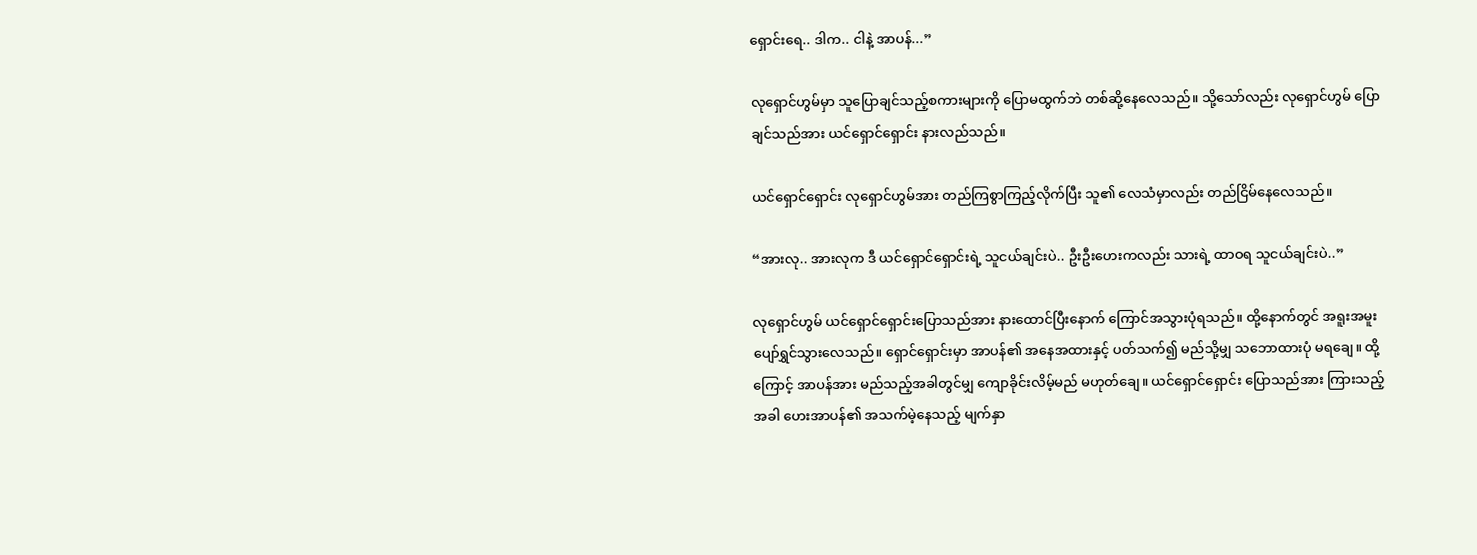ရှောင်းရေ.. ဒါက.. ငါနဲ့ အာပန်...”

လုရှောင်ဟွမ်မှာ သူပြောချင်သည့်စကားများကို ပြောမထွက်ဘဲ တစ်ဆို့နေလေသည်။ သို့သော်လည်း လုရှောင်ဟွမ် ပြောချင်သည်အား ယင်ရှောင်ရှောင်း နားလည်သည်။

ယင်ရှောင်ရှောင်း လုရှောင်ဟွမ်အား တည်ကြစွာကြည့်လိုက်ပြီး သူ၏ လေသံမှာလည်း တည်ငြိမ်နေလေသည်။

“အားလု.. အားလုက ဒီ ယင်ရှောင်ရှောင်းရဲ့ သူငယ်ချင်းပဲ.. ဦးဦးဟေးကလည်း သားရဲ့ ထာဝရ သူငယ်ချင်းပဲ..”

လုရှောင်ဟွမ် ယင်ရှောင်ရှောင်းပြောသည်အား နားထောင်ပြီးနောက် ကြောင်အသွားပုံရသည်။ ထို့နောက်တွင် အရူးအမူး ပျော်ရွှင်သွားလေသည်။ ရှောင်ရှောင်းမှာ အာပန်၏ အနေအထားနှင့် ပတ်သက်၍ မည်သို့မျှ သဘောထားပုံ မရချေ။ ထို့ကြောင့် အာပန်အား မည်သည့်အခါတွင်မျှ ကျောခိုင်းလိမ့်မည် မဟုတ်ချေ။ ယင်ရှောင်ရှောင်း ပြောသည်အား ကြားသည့်အခါ ဟေးအာပန်၏ အသက်မဲ့နေသည့် မျက်နှာ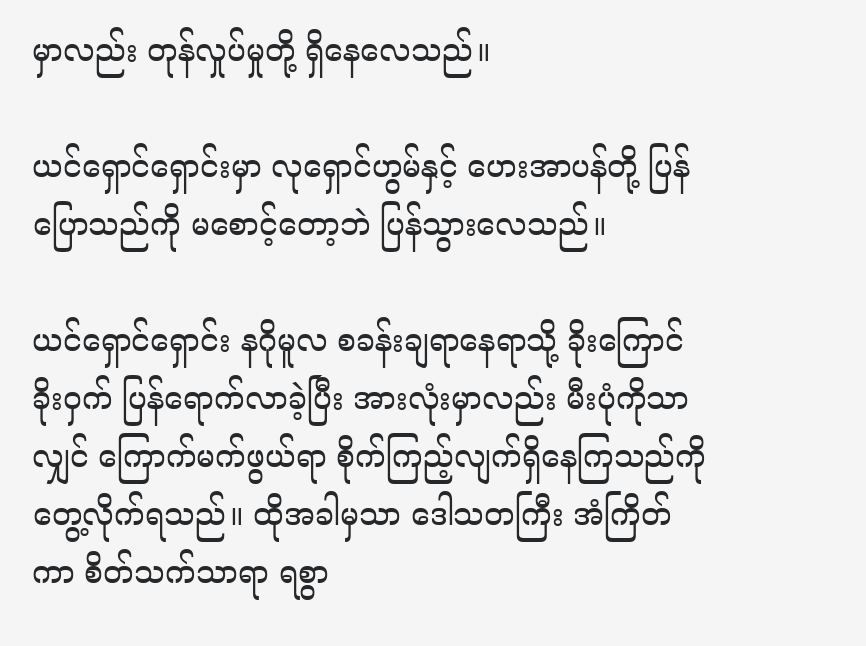မှာလည်း တုန်လှုပ်မှုတို့ ရှိနေလေသည်။

ယင်ရှောင်ရှောင်းမှာ လုရှောင်ဟွမ်နှင့် ဟေးအာပန်တို့ ပြန်ပြောသည်ကို မစောင့်တော့ဘဲ ပြန်သွားလေသည်။

ယင်ရှောင်ရှောင်း နဂိုမူလ စခန်းချရာနေရာသို့ ခိုးကြောင်ခိုးဝှက် ပြန်ရောက်လာခဲ့ပြီး အားလုံးမှာလည်း မီးပုံကိုသာလျှင် ကြောက်မက်ဖွယ်ရာ စိုက်ကြည့်လျက်ရှိနေကြသည်ကို တွေ့လိုက်ရသည်။ ထိုအခါမှသာ ဒေါသတကြီး အံကြိတ်ကာ စိတ်သက်သာရာ ရစွာ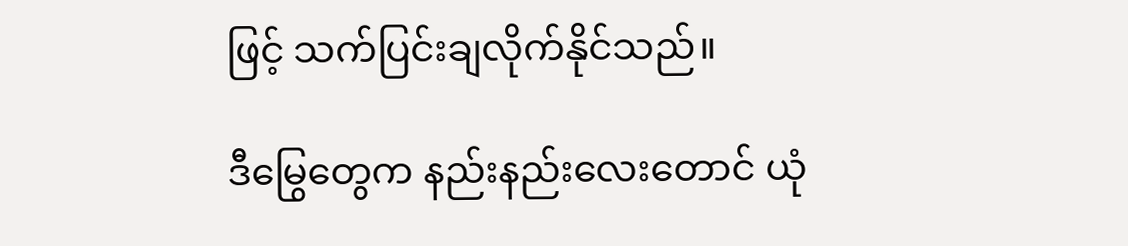ဖြင့် သက်ပြင်းချလိုက်နိုင်သည်။

ဒီမြွေတွေက နည်းနည်းလေးတောင် ယုံ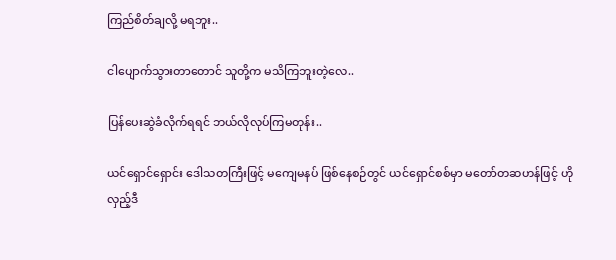ကြည်စိတ်ချလို့ မရဘူး..

ငါပျောက်သွားတာတောင် သူတို့က မသိကြဘူးတဲ့လေ..

ပြန်ပေးဆွဲခံလိုက်ရရင် ဘယ်လိုလုပ်ကြမတုန်း..

ယင်ရှောင်ရှောင်း ဒေါသတကြီးဖြင့် မကျေမနပ် ဖြစ်နေစဉ်တွင် ယင်ရှောင်စစ်မှာ မတော်တဆဟန်ဖြင့် ဟိုလှည့်ဒီ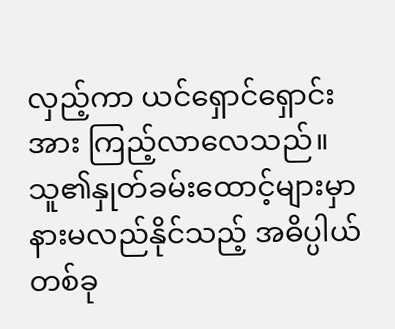လှည့်ကာ ယင်ရှောင်ရှောင်းအား ကြည့်လာလေသည်။ သူ၏နှုတ်ခမ်းထောင့်များမှာ နားမလည်နိုင်သည့် အဓိပ္ပါယ်တစ်ခု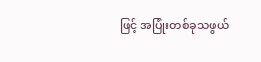ဖြင့် အပြုံးတစ်ခုသဖွယ်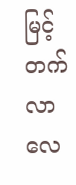မြင့်တက်လာလေ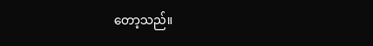တော့သည်။